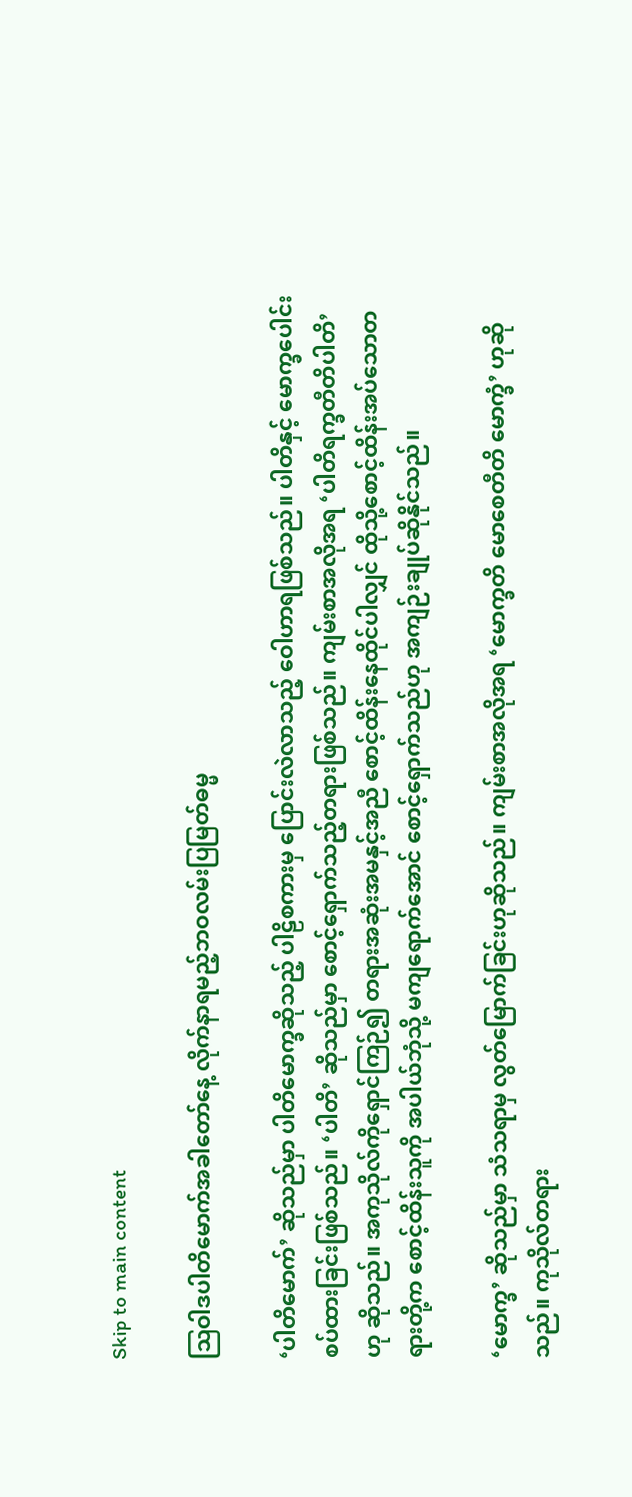Skip to main content

ဩဝါဒပါတိမောက်အခါတော်နေ့ လိုက်နာရမည့်ဘဝလမ်းပြမြတ်ဓမ္မ

‘ပါတိမောက်’ ဆိုသည်မှာ ပါတိမောက္ခဆိုသည့် ပါဠိစကားမှ ပြောင်းလဲလာသည့် ဝေါဟာရဖြစ်သည်။ ပါတိနှင့် မောက္ခပေါင်းစပ်ထားခြင်းဖြစ်သည်။ ‘ပါတိ’ ဆိုသည်မှာ စောင့်ရှောက်သည့်တရားဖြစ်သည်။ ကျမ်းစာအလိုအရ ‘ပါတိရက္ခတီတိပါတိ’ ဟု ဆိုသည်။ အကုသိုလ်ကိုရှောင်ကြဉ်၍ တရားအဆုံးအမနှင့်အညီ စောင့်ထိန်းနေထိုင်ပါလျှင် ထိုသို့စောင့်ထိန်းအပ်သောတရားတို့က စောင့်ထိန်းသူကို အပါယ်ဘုံသို့ မကျရောက်အောင် စောင့်ရှောက်သည်ဟု အကျဉ်းချုပ်ဆိုနိုင်သည်။

‘မောက္ခ’ ဆိုသည်မှာ သံသရာမှ လွတ်မြောက်ခြင်းဟုဆိုသည်။ ကျမ်းစာအလိုအရ ‘မောက္ခတိ မောစေတီတိ မောက္ခံ’ ဟုဆိုသည်။ ကုသိုလ်တရား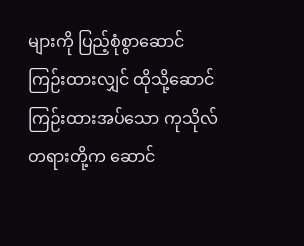များကို ပြည့်စုံစွာဆောင်ကြဉ်းထားလျှင် ထိုသို့ဆောင်ကြဉ်းထားအပ်သော ကုသိုလ်တရားတို့က ဆောင်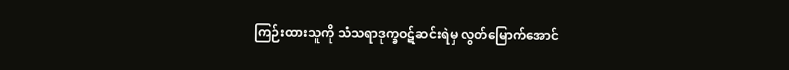ကြဉ်းထားသူကို သံသရာဒုက္ခဝဋ်ဆင်းရဲမှ လွတ်မြောက်အောင်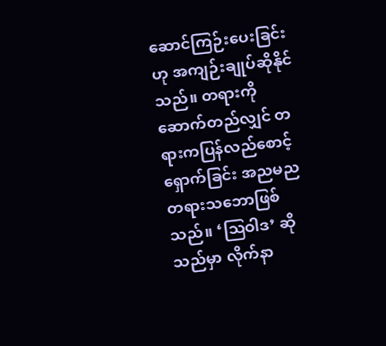ဆောင်ကြဉ်းပေးခြင်းဟု အကျဉ်းချုပ်ဆိုနိုင်သည်။ တရားကိုဆောက်တည်လျှင် တရားကပြန်လည်စောင့်ရှောက်ခြင်း အညမညတရားသဘောဖြစ်သည်။ ‘ဩဝါဒ’ ဆိုသည်မှာ လိုက်နာ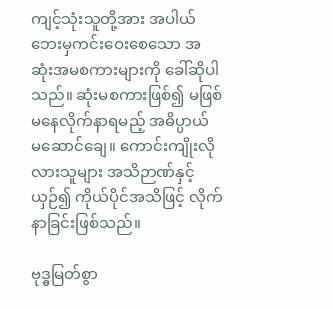ကျင့်သုံးသူတို့အား အပါယ်ဘေးမှကင်းဝေးစေသော အဆုံးအမစကားများကို ခေါ်ဆိုပါသည်။ ဆုံးမစကားဖြစ်၍ မဖြစ်မနေလိုက်နာရမည့် အဓိပ္ပာယ် မဆောင်ချေ။ ကောင်းကျိုးလိုလားသူများ အသိဉာဏ်နှင့်ယှဉ်၍ ကိုယ်ပိုင်အသိဖြင့် လိုက်နာခြင်းဖြစ်သည်။

ဗုဒ္ဓမြတ်စွာ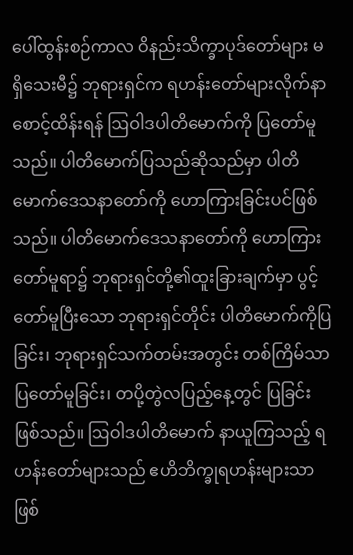ပေါ်ထွန်းစဉ်ကာလ ဝိနည်းသိက္ခာပုဒ်တော်များ မရှိသေးမီ၌ ဘုရားရှင်က ရဟန်းတော်များလိုက်နာစောင့်ထိန်းရန် ဩဝါဒပါတိမောက်ကို ပြတော်မူသည်။ ပါတိမောက်ပြသည်ဆိုသည်မှာ ပါတိမောက်ဒေသနာတော်ကို ဟောကြားခြင်းပင်ဖြစ်သည်။ ပါတိမောက်ဒေသနာတော်ကို ဟောကြားတော်မူရာ၌ ဘုရားရှင်တို့၏ထူးခြားချက်မှာ ပွင့်တော်မူပြီးသော ဘုရားရှင်တိုင်း ပါတိမောက်ကိုပြခြင်း၊ ဘုရားရှင်သက်တမ်းအတွင်း တစ်ကြိမ်သာပြတော်မူခြင်း၊ တပို့တွဲလပြည့်နေ့တွင် ပြခြင်းဖြစ်သည်။ ဩဝါဒပါတိမောက် နာယူကြသည့် ရဟန်းတော်များသည် ဧဟိဘိက္ခုရဟန်းများသာဖြစ်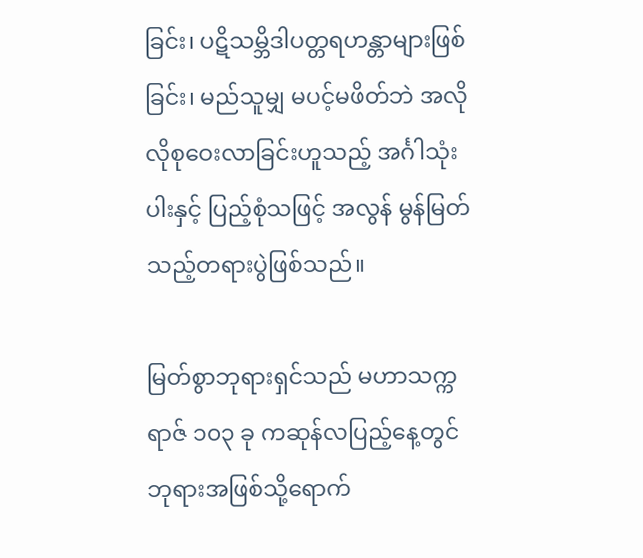ခြင်း၊ ပဋိသမ္ဘိဒါပတ္တရဟန္တာများဖြစ်ခြင်း၊ မည်သူမျှ မပင့်မဖိတ်ဘဲ အလိုလိုစုဝေးလာခြင်းဟူသည့် အင်္ဂါသုံးပါးနှင့် ပြည့်စုံသဖြင့် အလွန် မွန်မြတ်သည့်တရားပွဲဖြစ်သည်။

မြတ်စွာဘုရားရှင်သည် မဟာသက္ကရာဇ် ၁၀၃ ခု ကဆုန်လပြည့်နေ့တွင် ဘုရားအဖြစ်သို့ရောက်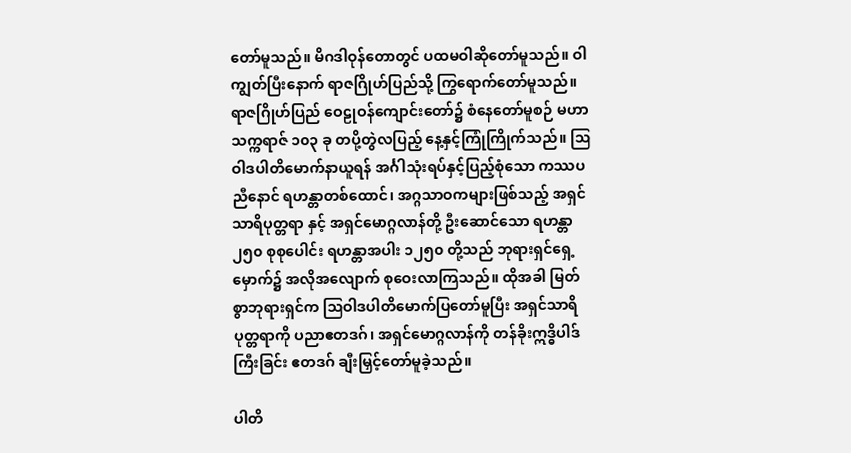တော်မူသည်။ မိဂဒါဝုန်တောတွင် ပထမဝါဆိုတော်မူသည်။ ဝါကျွတ်ပြီးနောက် ရာဇဂြိုဟ်ပြည်သို့ ကြွရောက်တော်မူသည်။ ရာဇဂြိုဟ်ပြည် ဝေဠုဝန်ကျောင်းတော်၌ စံနေတော်မူစဉ် မဟာသက္ကရာဇ် ၁၀၃ ခု တပို့တွဲလပြည့် နေ့နှင့်ကြုံကြိုက်သည်။ ဩဝါဒပါတိမောက်နာယူရန် အင်္ဂါသုံးရပ်နှင့်ပြည့်စုံသော ကဿပညီနောင် ရဟန္တာတစ်ထောင်၊ အဂ္ဂသာဝကများဖြစ်သည့် အရှင်သာရိပုတ္တရာ နှင့် အရှင်မောဂ္ဂလာန်တို့ ဦးဆောင်သော ရဟန္တာ ၂၅၀ စုစုပေါင်း ရဟန္တာအပါး ၁၂၅၀ တို့သည် ဘုရားရှင်ရှေ့မှောက်၌ အလိုအလျောက် စုဝေးလာကြသည်။ ထိုအခါ မြတ်စွာဘုရားရှင်က ဩဝါဒပါတိမောက်ပြတော်မူပြီး အရှင်သာရိပုတ္တရာကို ပညာဧတဒဂ်၊ အရှင်မောဂ္ဂလာန်ကို တန်ခိုးဣဒ္ဓိပါဒ်ကြီးခြင်း ဧတဒဂ် ချီးမြှင့်တော်မူခဲ့သည်။

ပါတိ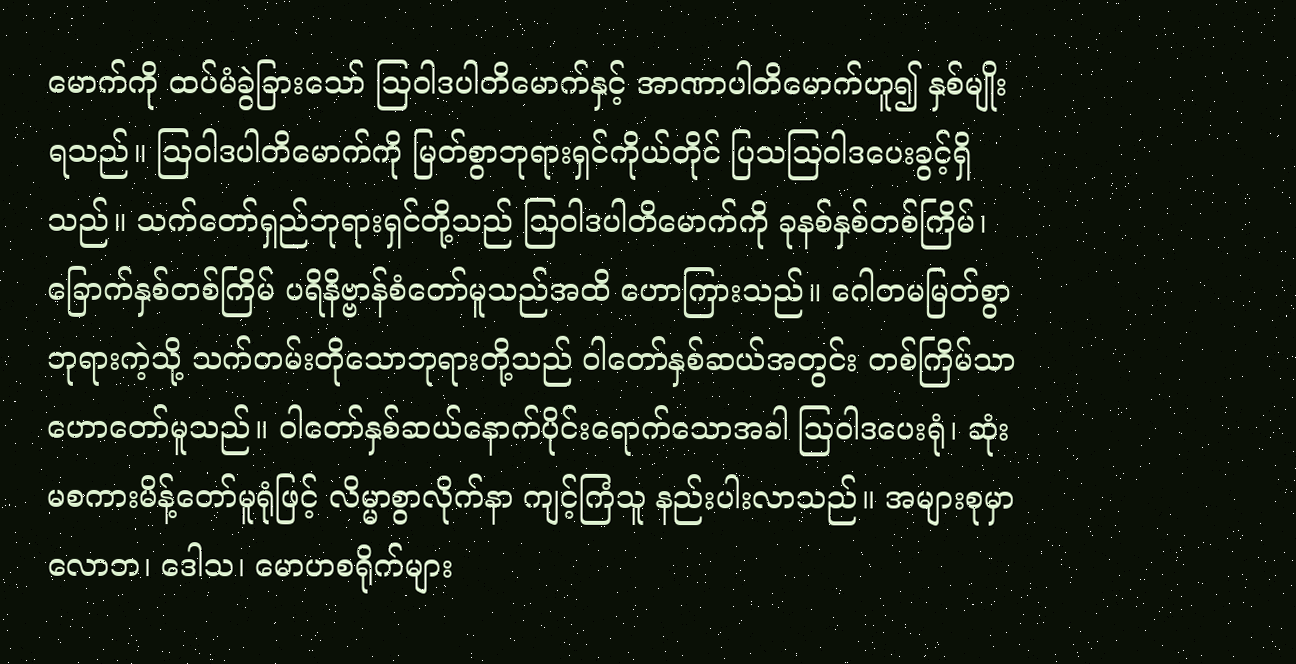မောက်ကို ထပ်မံခွဲခြားသော် ဩဝါဒပါတိမောက်နှင့် အာဏာပါတိမောက်ဟူ၍ နှစ်မျိုးရသည်။ ဩဝါဒပါတိမောက်ကို မြတ်စွာဘုရားရှင်ကိုယ်တိုင် ပြသဩဝါဒပေးခွင့်ရှိသည်။ သက်တော်ရှည်ဘုရားရှင်တို့သည် ဩဝါဒပါတိမောက်ကို ခုနစ်နှစ်တစ်ကြိမ်၊ ခြောက်နှစ်တစ်ကြိမ် ပရိနိဗ္ဗာန်စံတော်မူသည်အထိ ဟောကြားသည်။ ဂေါတမမြတ်စွာဘုရားကဲ့သို့ သက်တမ်းတိုသောဘုရားတို့သည် ဝါတော်နှစ်ဆယ်အတွင်း တစ်ကြိမ်သာဟောတော်မူသည်။ ဝါတော်နှစ်ဆယ်နောက်ပိုင်းရောက်သောအခါ ဩဝါဒပေးရုံ၊ ဆုံးမစကားမိန့်တော်မူရုံဖြင့် လိမ္မာစွာလိုက်နာ ကျင့်ကြံသူ နည်းပါးလာသည်။ အများစုမှာ လောဘ၊ ဒေါသ၊ မောဟစရိုက်များ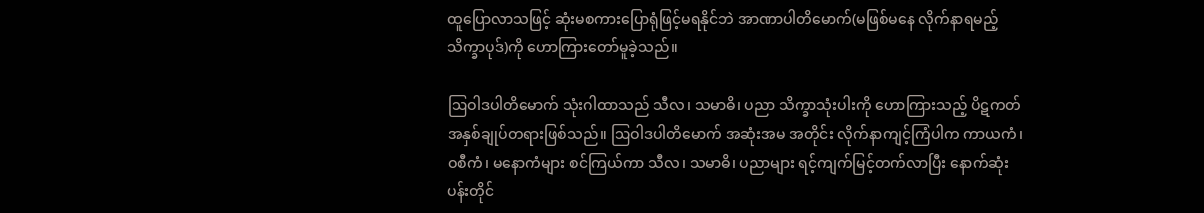ထူပြောလာသဖြင့် ဆုံးမစကားပြောရုံဖြင့်မရနိုင်ဘဲ အာဏာပါတိမောက်(မဖြစ်မနေ လိုက်နာရမည့်သိက္ခာပုဒ်)ကို ဟောကြားတော်မူခဲ့သည်။

ဩဝါဒပါတိမောက် သုံးဂါထာသည် သီလ၊ သမာဓိ၊ ပညာ သိက္ခာသုံးပါးကို ဟောကြားသည့် ပိဋကတ်အနှစ်ချုပ်တရားဖြစ်သည်။ ဩဝါဒပါတိမောက် အဆုံးအမ အတိုင်း လိုက်နာကျင့်ကြံပါက ကာယကံ၊ ဝစီကံ၊ မနောကံများ စင်ကြယ်ကာ သီလ၊ သမာဓိ၊ ပညာများ ရင့်ကျက်မြင့်တက်လာပြီး နောက်ဆုံးပန်းတိုင်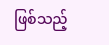ဖြစ်သည့်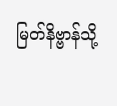မြတ်နိဗ္ဗာန်သို့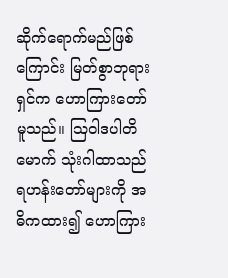ဆိုက်ရောက်မည်ဖြစ်ကြောင်း မြတ်စွာဘုရားရှင်က ဟောကြားတော်မူသည်။ ဩဝါဒပါတိမောက် သုံးဂါထာသည် ရဟန်းတော်များကို အဓိကထား၍ ဟောကြား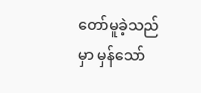တော်မူခဲ့သည်မှာ မှန်သော်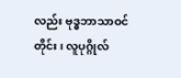လည်း ဗုဒ္ဓဘာသာဝင်တိုင်း၊ လူပုဂ္ဂိုလ်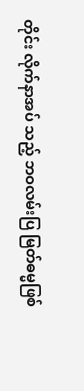တိုင်း လိုက်နာအပ် သည့် ဘဝလမ်းပြ မြတ်ဓမ္မဖြစ်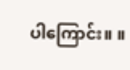ပါကြောင်း။ ။